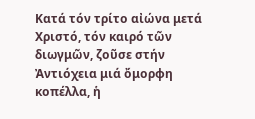Κατά τόν τρίτο αἰώνα μετά Χριστό, τόν καιρό τῶν διωγμῶν, ζοῦσε στήν Ἀντιόχεια μιά ὄμορφη κοπέλλα, ἡ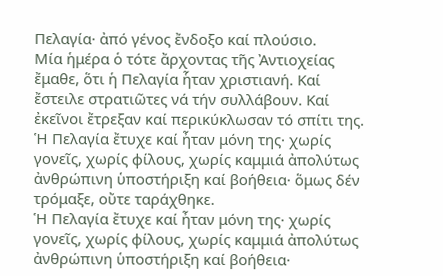Πελαγία· ἀπό γένος ἔνδοξο καί πλούσιο.
Μία ἡμέρα ὁ τότε ἄρχοντας τῆς Ἀντιοχείας ἔμαθε, ὅτι ἡ Πελαγία ἧταν χριστιανή. Καί ἔστειλε στρατιῶτες νά τήν συλλάβουν. Καί ἐκεῖνοι ἔτρεξαν καί περικύκλωσαν τό σπίτι της.
Ἡ Πελαγία ἔτυχε καί ἦταν μόνη της· χωρίς γονεῖς, χωρίς φίλους, χωρίς καμμιά ἀπολύτως ἀνθρώπινη ὑποστήριξη καί βοήθεια· ὅμως δέν τρόμαξε, οὔτε ταράχθηκε.
Ἡ Πελαγία ἔτυχε καί ἦταν μόνη της· χωρίς γονεῖς, χωρίς φίλους, χωρίς καμμιά ἀπολύτως ἀνθρώπινη ὑποστήριξη καί βοήθεια·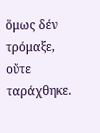ὅμως δέν τρόμαξε, οὔτε ταράχθηκε.